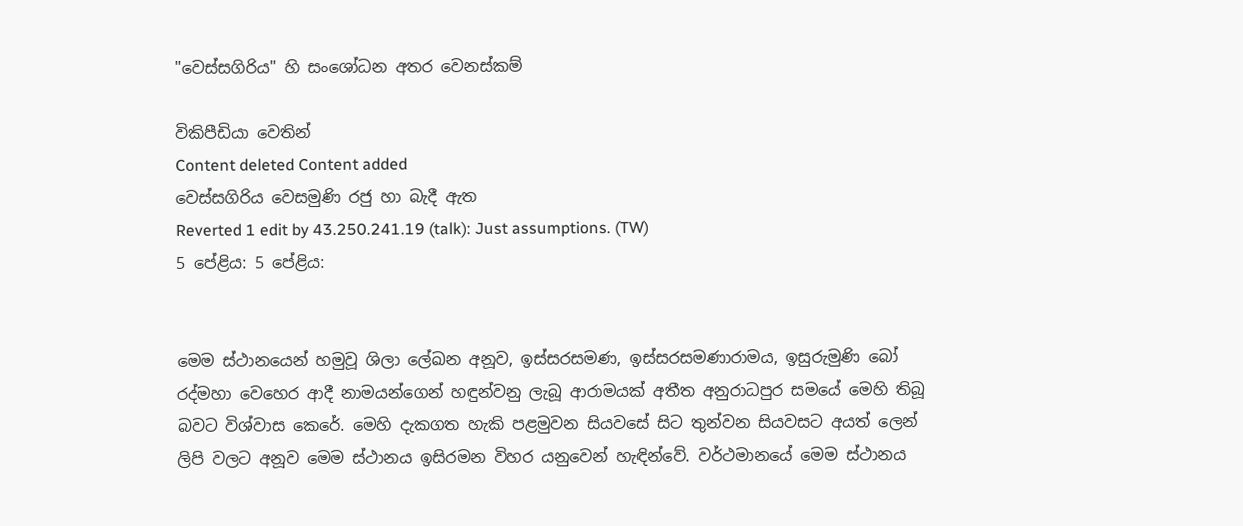"වෙස්සගිරිය" හි සංශෝධන අතර වෙනස්කම්

විකිපීඩියා වෙතින්
Content deleted Content added
වෙස්සගිරිය වෙසමුණි රජු හා බැදී ඇත
Reverted 1 edit by 43.250.241.19 (talk): Just assumptions. (TW)
5 පේළිය: 5 පේළිය:


මෙම ස්ථානයෙන් හමුවූ ශිලා ලේඛන අනූව, ඉස්සරසමණ, ඉස්සරසමණාරාමය, ඉසුරුමුණි බෝ රද්මහා වෙහෙර ආදී නාමයන්ගෙන් හඳුන්වනු ලැබූ ආරාමයක් අතීත අනුරාධපුර සමයේ මෙහි තිබූ බවට විශ්වාස කෙරේ. මෙහි දැකගත හැකි පළමුවන සියවසේ සිට තුන්වන සියවසට අයත් ලෙන් ලිපි වලට අනූව මෙම ස්ථානය ඉසිරමන විහර යනුවෙන් හැඳින්වේ. වර්ථමානයේ මෙම ස්ථානය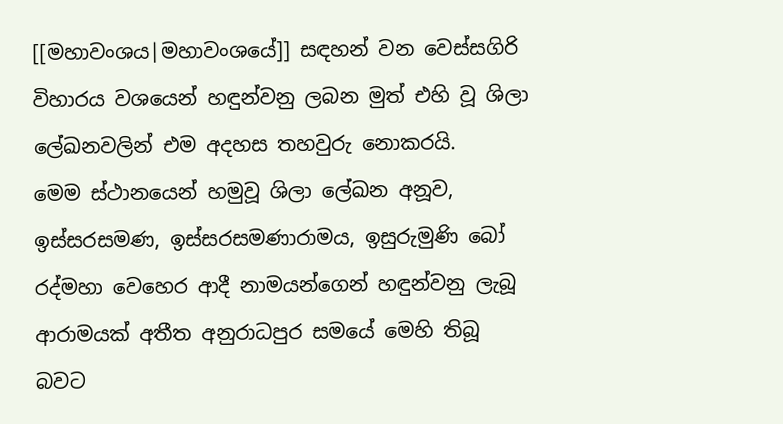[[මහාවංශය|මහාවංශයේ]] සඳහන් වන වෙස්සගිරි විහාරය වශයෙන් හඳුන්වනු ලබන මුත් එහි වූ ශිලා ලේඛනවලින් එම අදහස තහවුරු නොකරයි.
මෙම ස්ථානයෙන් හමුවූ ශිලා ලේඛන අනූව, ඉස්සරසමණ, ඉස්සරසමණාරාමය, ඉසුරුමුණි බෝ රද්මහා වෙහෙර ආදී නාමයන්ගෙන් හඳුන්වනු ලැබූ ආරාමයක් අතීත අනුරාධපුර සමයේ මෙහි තිබූ බවට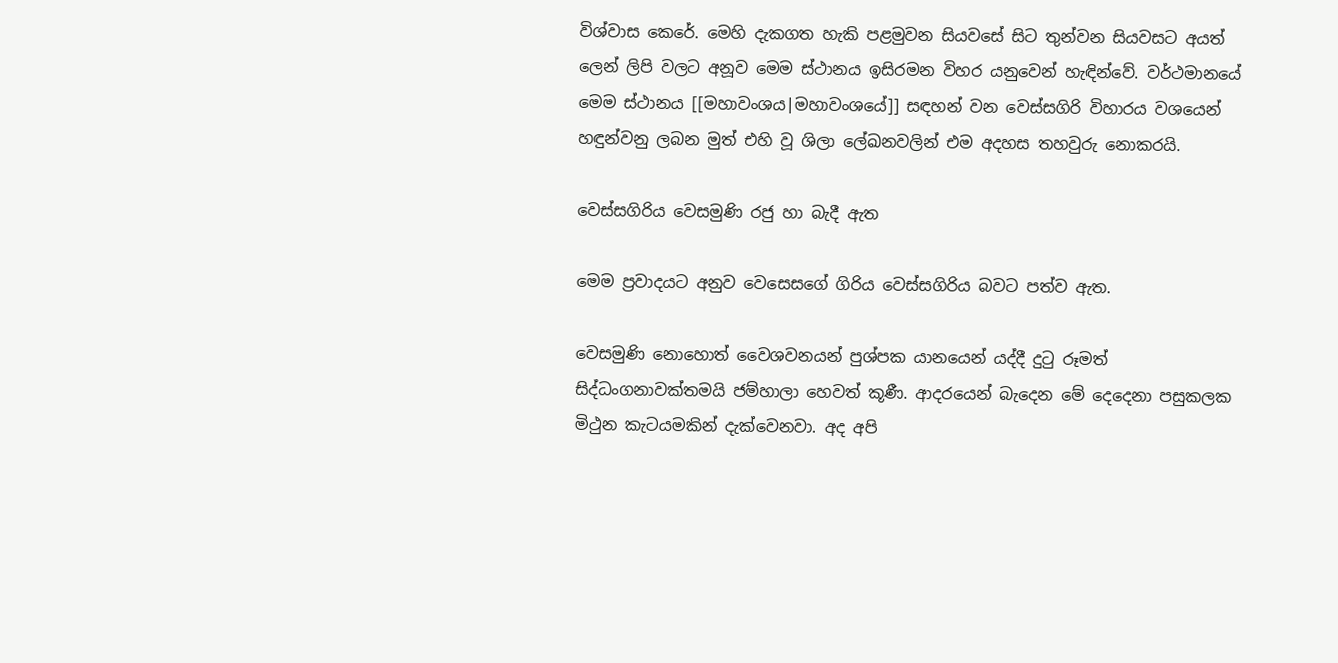විශ්වාස කෙරේ. මෙහි දැකගත හැකි පළමුවන සියවසේ සිට තුන්වන සියවසට අයත් ලෙන් ලිපි වලට අනූව මෙම ස්ථානය ඉසිරමන විහර යනුවෙන් හැඳින්වේ. වර්ථමානයේ මෙම ස්ථානය [[මහාවංශය|මහාවංශයේ]] සඳහන් වන වෙස්සගිරි විහාරය වශයෙන් හඳුන්වනු ලබන මුත් එහි වූ ශිලා ලේඛනවලින් එම අදහස තහවුරු නොකරයි.

වෙස්සගිරිය වෙසමුණි රජු හා බැදී ඇත

මෙම ප්‍රවාදයට අනුව වෙසෙසගේ ගිරිය වෙස්සගිරිය බවට පත්ව ඇත.

වෙසමුණි නොහොත් වෛශවනයන් පුශ්පක යානයෙන් යද්දී දුටු රූමත් සිද්ධංගනාවක්තමයි ජම්හාලා හෙවත් කූණී. ආදරයෙන් බැදෙන මේ දෙදෙනා පසුකලක මිථුන කැටයමකින් දැක්වෙනවා. අද අපි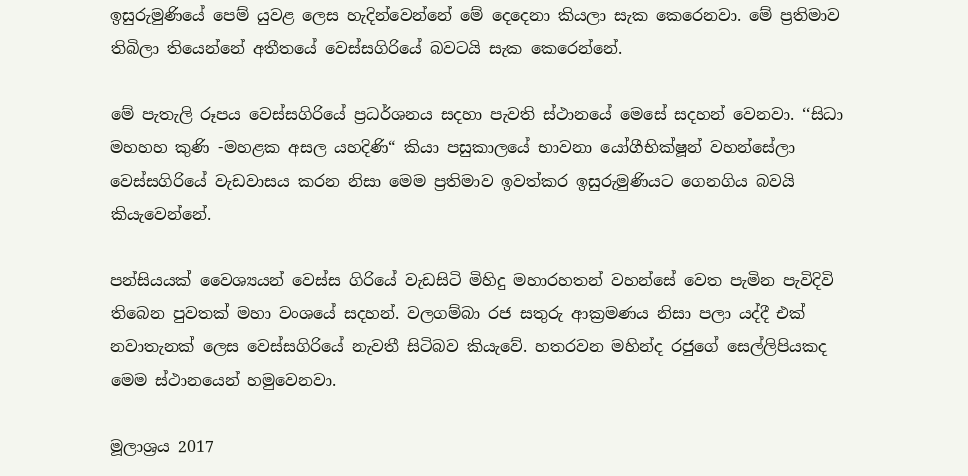ඉසුරුමුණියේ පෙම් යුවළ ලෙස හැදින්වෙන්නේ මේ දෙදෙනා කියලා සැක කෙරෙනවා. මේ ප්‍රතිමාව තිබිලා තියෙන්නේ අතීතයේ වෙස්සගිරියේ බවටයි සැක කෙරෙන්නේ.

මේ පැතැලි රූපය වෙස්සගිරියේ ප්‍රධර්ශනය සදහා පැවති ස්ථානයේ මෙසේ සදහන් වෙනවා. ‘‘සිධා මහහහ කුණි -මහළක අසල යහදිණි“ කියා පසුකාලයේ භාවනා යෝගීභික්ෂූන් වහන්සේලා වෙස්සගිරියේ වැඩවාසය කරන නිසා මෙම ප්‍රතිමාව ඉවත්කර ඉසුරුමුණියට ගෙනගිය බවයි කියැවෙන්නේ.

පන්සියයක් වෛශ්‍යයන් වෙස්ස ගිරියේ වැඩසිටි මිහිදු මහාරහතන් වහන්සේ වෙත පැමින පැවිදිවි තිබෙන පුවතක් මහා වංශයේ සදහන්. වලගම්බා රජ සතුරු ආක්‍රමණය නිසා පලා යද්දී එක් නවාතැනක් ලෙස වෙස්සගිරියේ නැවතී සිටිබව කියැවේ. හතරවන මහින්ද රජුගේ සෙල්ලිපියකද මෙම ස්ථානයෙන් හමුවෙනවා.

මූලාශ්‍රය 2017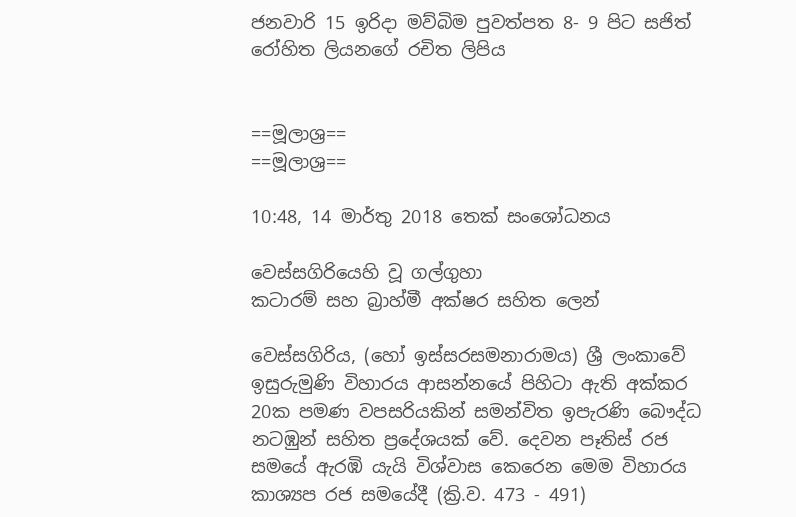ජනවාරි 15 ඉරිදා මව්බිම පුවත්පත 8- 9 පිට සජිත් රෝහිත ලියනගේ රචිත ලිපිය


==මූලාශ්‍ර==
==මූලාශ්‍ර==

10:48, 14 මාර්තු 2018 තෙක් සංශෝධනය

වෙස්සගිරියෙහි වූ ගල්ගුහා
කටාරම් සහ බ්‍රාහ්මී අක්ෂර සහිත ලෙන්

වෙස්සගිරිය, (හෝ ඉස්සරසමනාරාමය) ශ්‍රී ලංකාවේ ඉසුරුමුණි විහාරය ආසන්නයේ පිහිටා ඇති අක්කර 20ක පමණ වපසරියකින් සමන්විත ඉපැරණි බෞද්ධ නටඹුන් සහිත ප්‍රදේශයක් වේ. දෙවන පෑතිස් රජ සමයේ ඇරඹි යැයි විශ්වාස කෙරෙන මෙම විහාරය කාශ්‍යප රජ සමයේදී (ක්‍රි.ව. 473 - 491)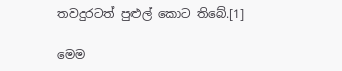තවදුරටත් පුළුල් කොට තිබේ.[1]

මෙම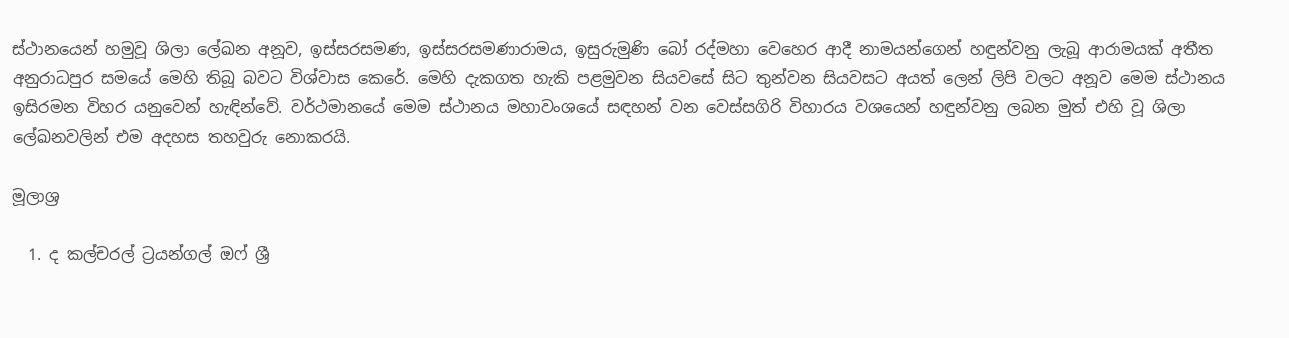ස්ථානයෙන් හමුවූ ශිලා ලේඛන අනූව, ඉස්සරසමණ, ඉස්සරසමණාරාමය, ඉසුරුමුණි බෝ රද්මහා වෙහෙර ආදී නාමයන්ගෙන් හඳුන්වනු ලැබූ ආරාමයක් අතීත අනුරාධපුර සමයේ මෙහි තිබූ බවට විශ්වාස කෙරේ. මෙහි දැකගත හැකි පළමුවන සියවසේ සිට තුන්වන සියවසට අයත් ලෙන් ලිපි වලට අනූව මෙම ස්ථානය ඉසිරමන විහර යනුවෙන් හැඳින්වේ. වර්ථමානයේ මෙම ස්ථානය මහාවංශයේ සඳහන් වන වෙස්සගිරි විහාරය වශයෙන් හඳුන්වනු ලබන මුත් එහි වූ ශිලා ලේඛනවලින් එම අදහස තහවුරු නොකරයි.

මූලාශ්‍ර

  1. ද කල්චරල් ට්‍රයන්ගල් ඔෆ් ශ්‍රී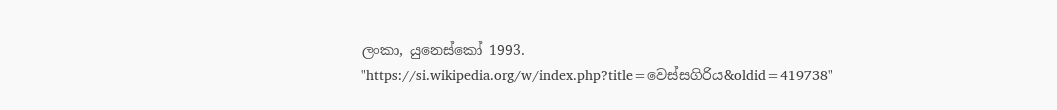ලංකා, යුනෙස්කෝ 1993.
"https://si.wikipedia.org/w/index.php?title=වෙස්සගිරිය&oldid=419738"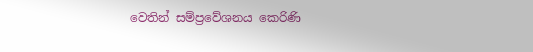වෙතින් සම්ප්‍රවේශනය කෙරිණි